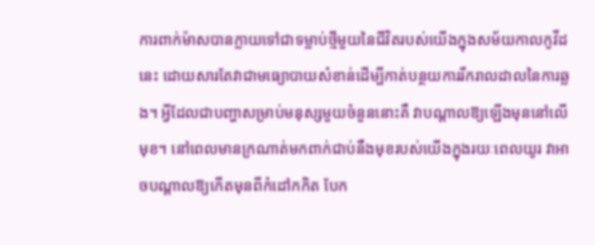ការពាក់ម៉ាសបានក្លាយទៅជាទម្លាប់ថ្មីមួយនៃជីវិតរបស់យើងក្នុងសម័យកាលកូវីដនេះ ដោយសារតែវាជាមធ្យោបាយសំខាន់ដើម្បីកាត់បន្ថយការរីករាលដាលនៃការឆ្លង។ អ្វីដែលជាបញ្ហាសម្រាប់មនុស្សមួយចំនួននោះគឺ វាបណ្តាលឱ្យឡើងមុននៅលើមុខ។ នៅពេលមានក្រណាត់មកពាក់ជាប់នឹងមុខរបស់យើងក្នុងរយៈពេលយូរ វាអាចបណ្តាលឱ្យកើតមុនពីកំដៅកកិត បែក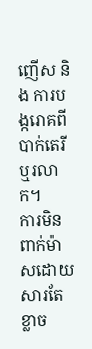ញើស និង ការបង្ករោគពីបាក់តេរីឬរលាក។
ការមិនពាក់ម៉ាសដោយសារតែខ្លាច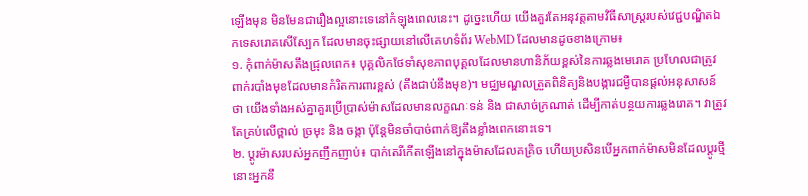ឡើងមុន មិនមែនជារឿងល្អនោះទេនៅកំឡុងពេលនេះ។ ដូច្នេះហើយ យើងគួរតែអនុវត្តតាមវិធីសាស្រ្តរបស់វេជ្ជបណ្ឌិតឯកទេសរោគសើស្បែក ដែលមានចុះផ្សាយនៅលើគេហទំព័រ WebMD ដែលមានដូចខាងក្រោម៖
១. កុំពាក់ម៉ាសតឹងជ្រុលពេក៖ បុគ្គលិកថែទាំសុខភាពបុគ្គលដែលមានហានិភ័យខ្ពស់នៃការឆ្លងមេរោគ ប្រហែលជាត្រូវពាក់របាំងមុខដែលមានកំរិតការពារខ្ពស់ (តឹងជាប់នឹងមុខ)។ មជ្ឈមណ្ឌលត្រួតពិនិត្យនិងបង្ការជម្ងឺបានផ្តល់អនុសាសន៍ថា យើងទាំងអស់គ្នាគួរប្រើប្រាស់ម៉ាសដែលមានលក្ខណៈទន់ និង ជាសាច់ក្រណាត់ ដើម្បីកាត់បន្ថយការឆ្លងរោគ។ វាត្រូវតែគ្រប់លើថ្ពាល់ ច្រមុះ និង ចង្កា ប៉ុន្តែមិនចាំបាច់ពាក់ឱ្យតឹងខ្លាំងពេកនោះទេ។
២. ប្តូរម៉ាសរបស់អ្នកញឹកញាប់៖ បាក់តេរីកើតឡើងនៅក្នុងម៉ាសដែលគគ្រិច ហើយប្រសិនបើអ្នកពាក់ម៉ាសមិនដែលប្តូរថ្មី នោះអ្នកនឹ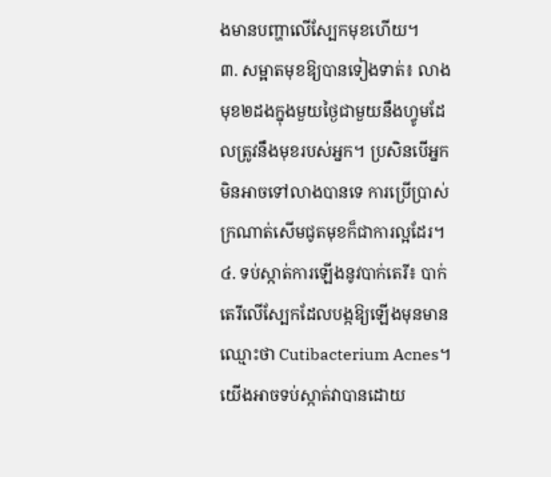ងមានបញ្ហាលើស្បែកមុខហើយ។
៣. សម្អាតមុខឱ្យបានទៀងទាត់៖ លាងមុខ២ដងក្នុងមួយថ្ងៃជាមួយនឹងហ្វូមដែលត្រូវនឹងមុខរបស់អ្នក។ ប្រសិនបើអ្នកមិនអាចទៅលាងបានទេ ការប្រើប្រាស់ក្រណាត់សើមជូតមុខក៏ជាការល្អដែរ។
៤. ទប់ស្កាត់ការឡើងនូវបាក់តេរី៖ បាក់តេរីលើស្បែកដែលបង្កឱ្យឡើងមុនមានឈ្មោះថា Cutibacterium Acnes។ យើងអាចទប់ស្កាត់វាបានដោយ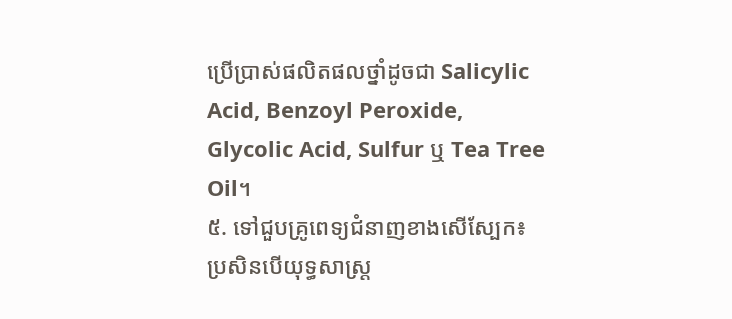ប្រើប្រាស់ផលិតផលថ្នាំដូចជា Salicylic Acid, Benzoyl Peroxide, Glycolic Acid, Sulfur ឬ Tea Tree Oil។
៥. ទៅជួបគ្រូពេទ្យជំនាញខាងសើស្បែក៖ ប្រសិនបើយុទ្ធសាស្ត្រ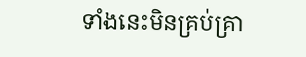ទាំងនេះមិនគ្រប់គ្រា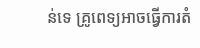ន់ទេ គ្រូពេទ្យអាចធ្វើការតំ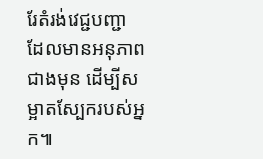រែតំរង់វេជ្ជបញ្ជា ដែលមានអនុភាពជាងមុន ដើម្បីសម្អាតស្បែករបស់អ្នក៕